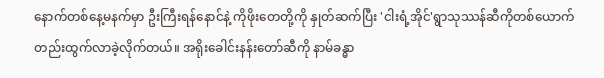နောက်တစ်နေ့မနက်မှာ ဦးကြီးရန်နောင်နဲ့ ကိုဖိုးတေတို့ကို နှုတ်ဆက်ပြီး 'ငါးရံ့အိုင်'ရွာသုဿန်ဆီကိုတစ်ယောက်တည်းထွက်လာခဲ့လိုက်တယ်။ အရိုးခေါင်းနန်းတော်ဆီကို နာမ်ခန္ဓာ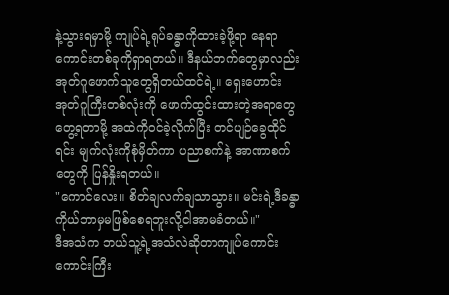နဲ့သွားရမှာမို့ ကျုပ်ရဲ့ရုပ်ခန္ဓာကိုထားခဲ့ဖို့ရာ နေရာကောင်းတစ်ခုကိုရှာရတယ်။ ဒီနယ်ဘက်တွေမှာလည်း အုတ်ဂူဖောက်သူတွေရှိတယ်ထင်ရဲ့။ ရှေးဟောင်းအုတ်ဂူကြီးတစ်လုံးကို ဖောက်ထွင်းထားတဲ့အရာတွေတွေ့ရတာမို့ အထဲကိုဝင်ခဲ့လိုက်ပြီး တင်ပျဉ်ခွေထိုင်ရင်း မျက်လုံးကိုစုံမှိတ်ကာ ပညာစက်နဲ့ အာဏာစက်တွေကို ပြန်နှိုးရတယ်။
"ကောင်လေး။ စိတ်ချလက်ချသာသွား။ မင်းရဲ့ဒီခန္ဓာကိုယ်ဘာမှမဖြစ်စေရဘူးလို့ငါအာမခံတယ်။"
ဒီအသံက ဘယ်သူ့ရဲ့အသံလဲဆိုတာကျုပ်ကောင်းကောင်းကြီး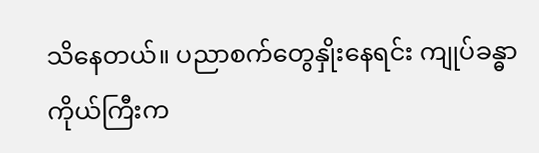သိနေတယ်။ ပညာစက်တွေနှိုးနေရင်း ကျုပ်ခန္ဓာကိုယ်ကြီးက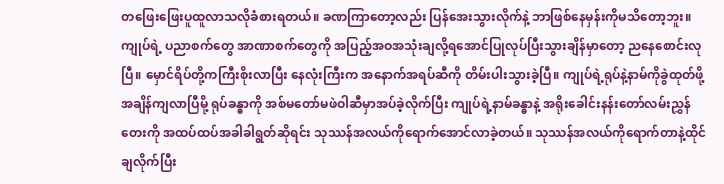တဖြေးဖြေးပူထူလာသလိုခံစားရတယ်။ ခဏကြာတော့လည်း ပြန်အေးသွားလိုက်နဲ့ ဘာဖြစ်နေမှန်းကိုမသိတော့ဘူး။ ကျုပ်ရဲ့ ပညာစက်တွေ အာဏာစက်တွေကို အပြည့်အဝအသုံးချလို့ရအောင်ပြုလုပ်ပြီးသွားချိန်မှာတော့ ညနေစောင်းလုပြီ။ မှောင်ရိပ်တို့ကကြီးစိုးလာပြီး နေလုံးကြီးက အနောက်အရပ်ဆီကို တိမ်းပါးသွားခဲ့ပြီ။ ကျုပ်ရဲ့ရုပ်နဲ့နာမ်ကိုခွဲထုတ်ဖို့အချိန်ကျလာပြီမို့ ရုပ်ခန္ဓာကို အစ်မတော်မဖဲဝါဆီမှာအပ်ခဲ့လိုက်ပြီး ကျုပ်ရဲ့နာမ်ခန္ဓာနဲ့ အရိုးခေါင်းနန်းတော်လမ်းညွှန်တေးကို အထပ်ထပ်အခါခါရွတ်ဆိုရင်း သုဿန်အလယ်ကိုရောက်အောင်လာခဲ့တယ်။ သုဿန်အလယ်ကိုရောက်တာနဲ့ထိုင်ချလိုက်ပြီး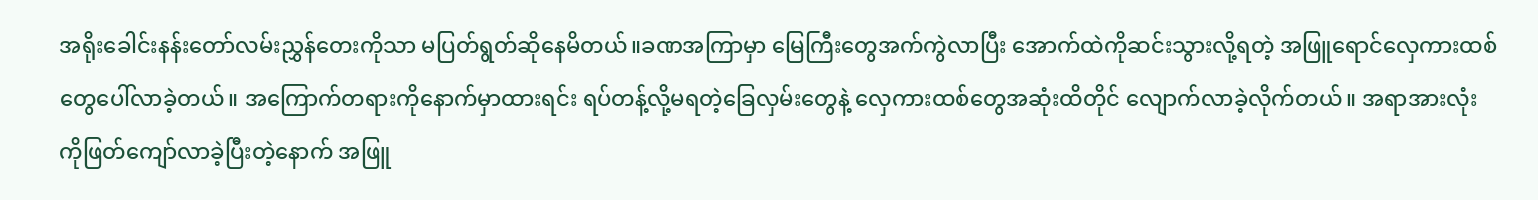အရိုးခေါင်းနန်းတော်လမ်းညွှန်တေးကိုသာ မပြတ်ရွတ်ဆိုနေမိတယ်။ခဏအကြာမှာ မြေကြီးတွေအက်ကွဲလာပြီး အောက်ထဲကိုဆင်းသွားလို့ရတဲ့ အဖြူရောင်လှေကားထစ်တွေပေါ်လာခဲ့တယ်။ အကြောက်တရားကိုနောက်မှာထားရင်း ရပ်တန့်လို့မရတဲ့ခြေလှမ်းတွေနဲ့ လှေကားထစ်တွေအဆုံးထိတိုင် လျောက်လာခဲ့လိုက်တယ်။ အရာအားလုံးကိုဖြတ်ကျော်လာခဲ့ပြီးတဲ့နောက် အဖြူ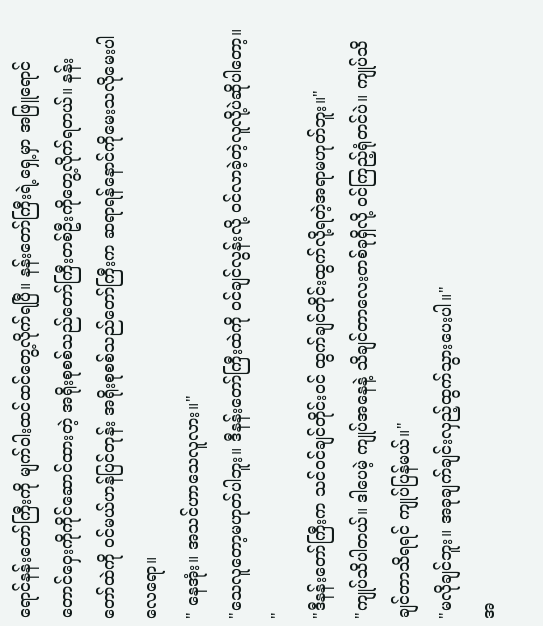ရောင်နန်းတော်ကြီးကို မျက်ဝါးထင်ထင်တွေ့လိုက်ရပြီ။ နန်းတော်ကြီးရဲ့ရှေ့မှာ အဖြူရောင်တောင်ဝှေးကိုကိုင်ဆောင်ထားတဲ့ အရိုးစုစစ်သည်တော်ကြီးတစ်ဦးကိုတွေ့လိုက်ရတယ်။ နန်းတော်ထဲကို ဝင်မယ်ဟန်ပြင်တုန်း အရိုးစုစစ်သည်တော်ကြီးက ဆရာရန်နောင်ကိုမေးသလိုမေးပါလေရော။
" နေအုံး။ အသင်ဟာသေလူလား။"
"သေလူတော့မဟုတ်ပါဘူး။ ဒီနန်းတော်ကြီးထဲကို ဝင်ချင်လွန်းလို့ ဝင်လာခဲ့တဲ့လူလို့ပဲဆိုပါတော့။ "
"ဒီနန်းတော်ကြီးက သင်ဝင်ချင်တိုင်းဝင် ထွက်ချင်တိုင်းထွက်လို့ရတဲ့အရာမဟုတ်ဘူး။"
"ကျုပ်သိပါတယ်။ ဒါပေမဲ့ ကျုပ်အနေနဲ့ သိချင်တာလေးတစ်ခုရှိလို့ ဝင်ကြည့်ရုံတင်ပဲ။ ကျုပ်သိချင်တာသိရရင် ကျုပ်ပြန်မယ်။"
"မလိုချင်ဘူး။ အခုချက်ချင်းလှည့်ထွက်သွားပေးပါ။"
အ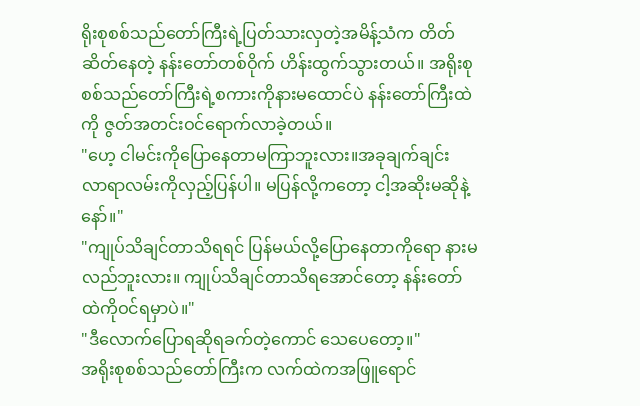ရိုးစုစစ်သည်တော်ကြီးရဲ့ပြတ်သားလှတဲ့အမိန့်သံက တိတ်ဆိတ်နေတဲ့ နန်းတော်တစ်ဝိုက် ဟိန်းထွက်သွားတယ်။ အရိုးစုစစ်သည်တော်ကြီးရဲ့စကားကိုနားမထောင်ပဲ နန်းတော်ကြီးထဲကို ဇွတ်အတင်းဝင်ရောက်လာခဲ့တယ်။
"ဟေ့ ငါမင်းကိုပြောနေတာမကြာဘူးလား။အခုချက်ချင်း လာရာလမ်းကိုလှည့်ပြန်ပါ။ မပြန်လို့ကတော့ ငါ့အဆိုးမဆိုနဲ့နော်။"
"ကျုပ်သိချင်တာသိရရင် ပြန်မယ်လို့ပြောနေတာကိုရော နားမလည်ဘူးလား။ ကျုပ်သိချင်တာသိရအောင်တော့ နန်းတော်ထဲကိုဝင်ရမှာပဲ။"
"ဒီလောက်ပြောရဆိုရခက်တဲ့ကောင် သေပေတော့။"
အရိုးစုစစ်သည်တော်ကြီးက လက်ထဲကအဖြူရောင်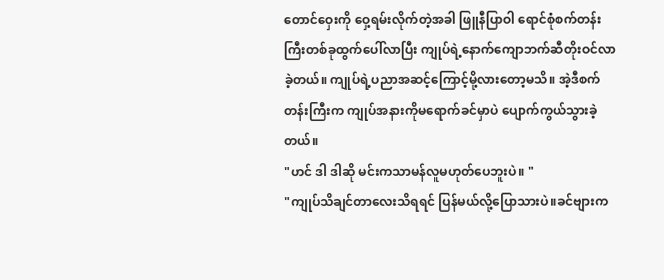တောင်ဝှေးကို ဝှေ့ရမ်းလိုက်တဲ့အခါ ဖြူနီပြာဝါ ရောင်စုံစက်တန်းကြီးတစ်ခုထွက်ပေါ်လာပြီး ကျုပ်ရဲ့နောက်ကျောဘက်ဆီတိုးဝင်လာခဲ့တယ်။ ကျုပ်ရဲ့ပညာအဆင့်ကြောင့်မို့လားတော့မသိ။ အဲ့ဒီစက်တန်းကြီးက ကျုပ်အနားကိုမရောက်ခင်မှာပဲ ပျောက်ကွယ်သွားခဲ့တယ်။
"ဟင် ဒါ ဒါဆို မင်းကသာမန်လူမဟုတ်ပေဘူးပဲ။ "
"ကျုပ်သိချင်တာလေးသိရရင် ပြန်မယ်လို့ပြောသားပဲ။ခင်ဗျားက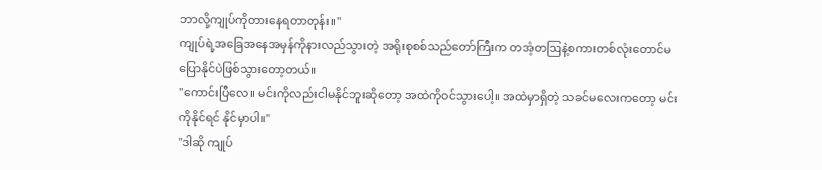ဘာလို့ကျုပ်ကိုတားနေရတာတုန်း။"
ကျုပ်ရဲ့အခြေအနေအမှန်ကိုနားလည်သွားတဲ့ အရိုးစုစစ်သည်တော်ကြီးက တအံ့တဩနဲ့စကားတစ်လုံးတောင်မပြောနိုင်ပဲဖြစ်သွားတော့တယ်။
"ကောင်းပြီလေ။ မင်းကိုလည်းငါမနိုင်ဘူးဆိုတော့ အထဲကိုဝင်သွားပေါ့။ အထဲမှာရှိတဲ့ သခင်မလေးကတော့ မင်းကိုနိုင်ရင် နိုင်မှာပါ။"
"ဒါဆို ကျုပ်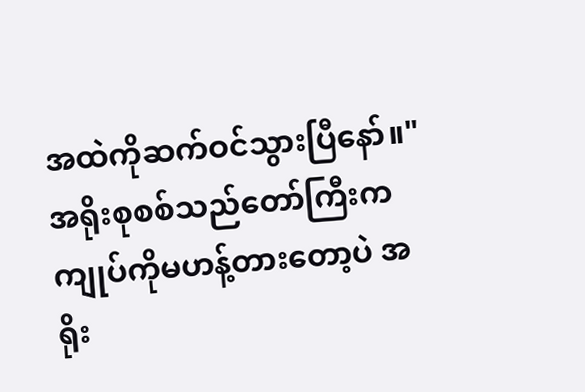အထဲကိုဆက်ဝင်သွားပြီနော်။"
အရိုးစုစစ်သည်တော်ကြီးက ကျုပ်ကိုမဟန့်တားတော့ပဲ အရိုး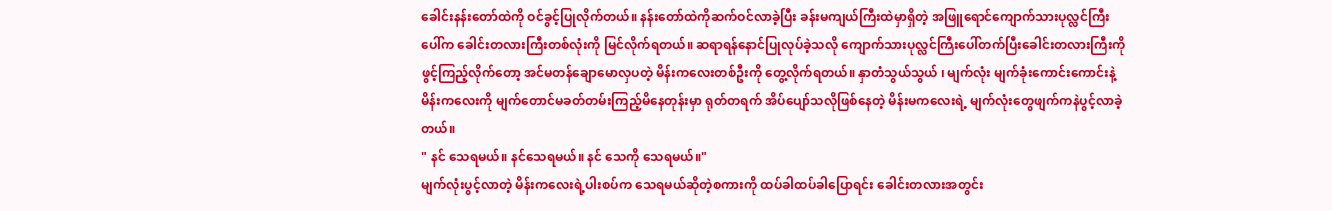ခေါင်းနန်းတော်ထဲကို ဝင်ခွင့်ပြုလိုက်တယ်။ နန်းတော်ထဲကိုဆက်ဝင်လာခဲ့ပြီး ခန်းမကျယ်ကြီးထဲမှာရှိတဲ့ အဖြူရောင်ကျောက်သားပုလ္လင်ကြီးပေါ်က ခေါင်းတလားကြီးတစ်လုံးကို မြင်လိုက်ရတယ်။ ဆရာရန်နောင်ပြုလုပ်ခဲ့သလို ကျောက်သားပုလ္လင်ကြီးပေါ်တက်ပြီးခေါင်းတလားကြီးကိုဖွင့်ကြည့်လိုက်တော့ အင်မတန်ချောမောလှပတဲ့ မိန်းကလေးတစ်ဦးကို တွေ့လိုက်ရတယ်။ နှာတံသွယ်သွယ် ၊ မျက်လုံး မျက်ခုံးကောင်းကောင်းနဲ့ မိန်းကလေးကို မျက်တောင်မခတ်တမ်းကြည့်မိနေတုန်းမှာ ရုတ်တရက် အိပ်ပျော်သလိုဖြစ်နေတဲ့ မိန်းမကလေးရဲ့ မျက်လုံးတွေဖျက်ကနဲပွင့်လာခဲ့တယ်။
" နင် သေရမယ်။ နင်သေရမယ်။ နင် သေကို သေရမယ်။"
မျက်လုံးပွင့်လာတဲ့ မိန်းကလေးရဲ့ပါးစပ်က သေရမယ်ဆိုတဲ့စကားကို ထပ်ခါထပ်ခါပြောရင်း ခေါင်းတလားအတွင်း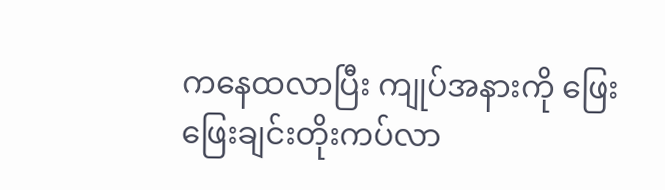ကနေထလာပြီး ကျုပ်အနားကို ဖြေးဖြေးချင်းတိုးကပ်လာ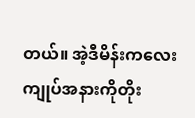တယ်။ အဲ့ဒီမိန်းကလေးကျုပ်အနားကိုတိုး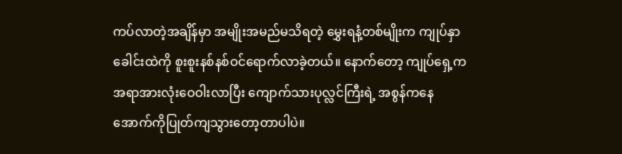ကပ်လာတဲ့အချိန်မှာ အမျိုးအမည်မသိရတဲ့ မွှေးရနံ့တစ်မျိုးက ကျုပ်နှာခေါင်းထဲကို စူးစူးနစ်နစ်ဝင်ရောက်လာခဲ့တယ်။ နောက်တော့ ကျုပ်ရှေ့ကအရာအားလုံးဝေဝါးလာပြီး ကျောက်သားပုလ္လင်ကြီးရဲ့ အစွန်ကနေ အောက်ကိုပြုတ်ကျသွားတော့တာပါပဲ။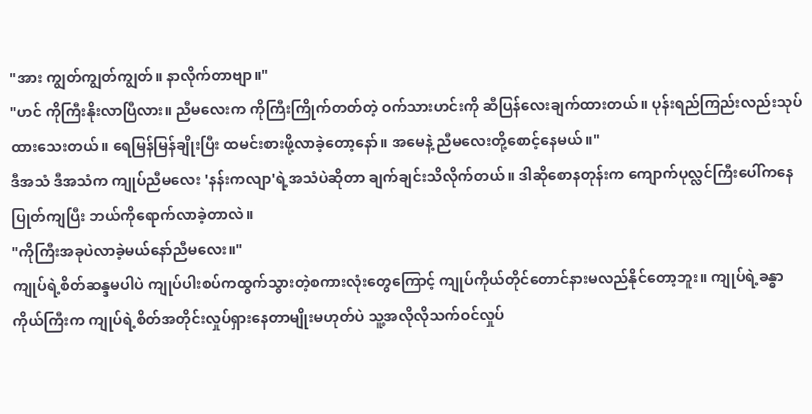"အား ကျွတ်ကျွတ်ကျွတ်။ နာလိုက်တာဗျာ။"
"ဟင် ကိုကြီးနိုးလာပြီလား။ ညီမလေးက ကိုကြီးကြိုက်တတ်တဲ့ ဝက်သားဟင်းကို ဆီပြန်လေးချက်ထားတယ်။ ပုန်းရည်ကြည်းလည်းသုပ်ထားသေးတယ်။ ရေမြန်မြန်ချိုးပြီး ထမင်းစားဖို့လာခဲ့တော့နော်။ အမေနဲ့ ညီမလေးတို့စောင့်နေမယ်။"
ဒီအသံ ဒီအသံက ကျုပ်ညီမလေး 'နန်းကလျာ'ရဲ့အသံပဲဆိုတာ ချက်ချင်းသိလိုက်တယ်။ ဒါဆိုစောနတုန်းက ကျောက်ပုလ္လင်ကြီးပေါ်ကနေပြုတ်ကျပြီး ဘယ်ကိုရောက်လာခဲ့တာလဲ။
"ကိုကြီးအခုပဲလာခဲ့မယ်နော်ညီမလေး။"
ကျုပ်ရဲ့စိတ်ဆန္ဒမပါပဲ ကျုပ်ပါးစပ်ကထွက်သွားတဲ့စကားလုံးတွေကြောင့် ကျုပ်ကိုယ်တိုင်တောင်နားမလည်နိုင်တော့ဘူး။ ကျုပ်ရဲ့ခန္ဓာကိုယ်ကြီးက ကျုပ်ရဲ့စိတ်အတိုင်းလှုပ်ရှားနေတာမျိုးမဟုတ်ပဲ သူ့အလိုလိုသက်ဝင်လှုပ်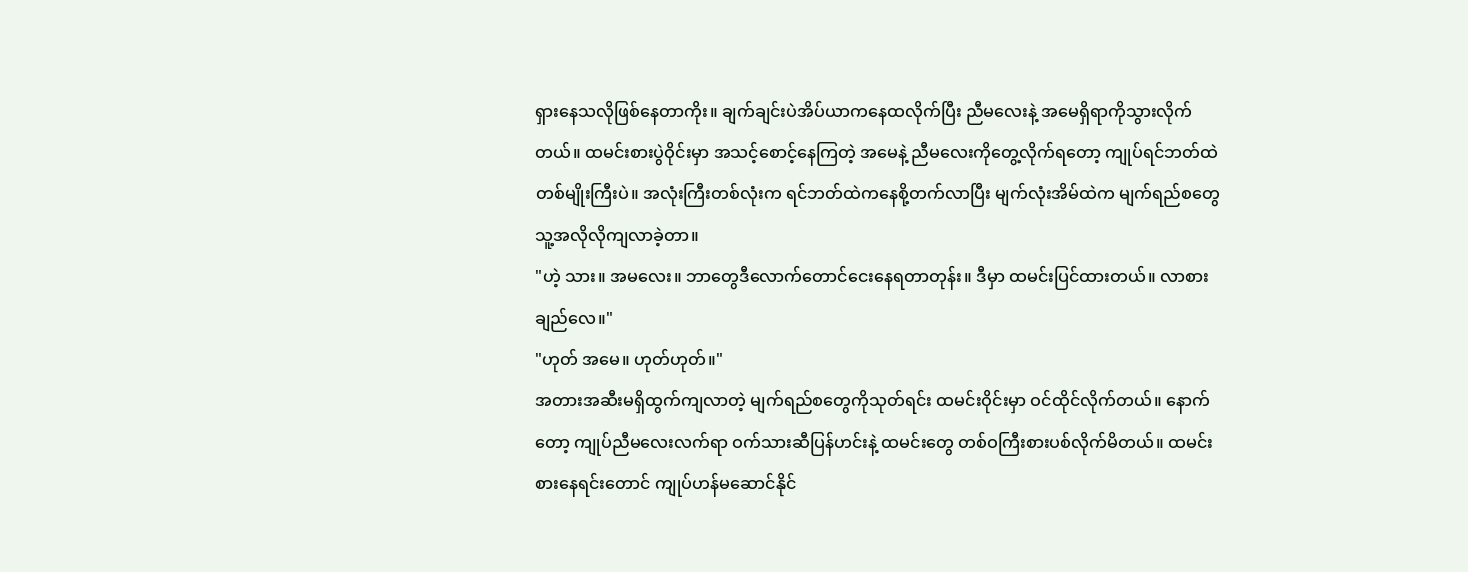ရှားနေသလိုဖြစ်နေတာကိုး။ ချက်ချင်းပဲအိပ်ယာကနေထလိုက်ပြီး ညီမလေးနဲ့ အမေရှိရာကိုသွားလိုက်တယ်။ ထမင်းစားပွဲဝိုင်းမှာ အသင့်စောင့်နေကြတဲ့ အမေနဲ့ ညီမလေးကိုတွေ့လိုက်ရတော့ ကျုပ်ရင်ဘတ်ထဲတစ်မျိုးကြီးပဲ။ အလုံးကြီးတစ်လုံးက ရင်ဘတ်ထဲကနေစို့တက်လာပြီး မျက်လုံးအိမ်ထဲက မျက်ရည်စတွေ သူ့အလိုလိုကျလာခဲ့တာ။
"ဟဲ့ သား။ အမလေး။ ဘာတွေဒီလောက်တောင်ငေးနေရတာတုန်း။ ဒီမှာ ထမင်းပြင်ထားတယ်။ လာစားချည်လေ။"
"ဟုတ် အမေ။ ဟုတ်ဟုတ်။"
အတားအဆီးမရှိထွက်ကျလာတဲ့ မျက်ရည်စတွေကိုသုတ်ရင်း ထမင်းဝိုင်းမှာ ဝင်ထိုင်လိုက်တယ်။ နောက်တော့ ကျုပ်ညီမလေးလက်ရာ ဝက်သားဆီပြန်ဟင်းနဲ့ ထမင်းတွေ တစ်ဝကြီးစားပစ်လိုက်မိတယ်။ ထမင်းစားနေရင်းတောင် ကျုပ်ဟန်မဆောင်နိုင်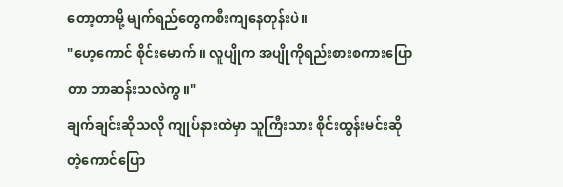တော့တာမို့ မျက်ရည်တွေကစီးကျနေတုန်းပဲ။
"ဟေ့ကောင် စိုင်းမောက်။ လူပျိုက အပျိုကိုရည်းစားစကားပြောတာ ဘာဆန်းသလဲကွ။"
ချက်ချင်းဆိုသလို ကျုပ်နားထဲမှာ သူကြီးသား စိုင်းထွန်းမင်းဆိုတဲ့ကောင်ပြော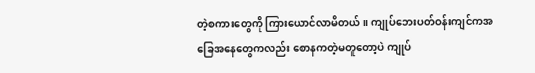တဲ့စကားတွေကို ကြားယောင်လာမိတယ်။ ကျုပ်ဘေးပတ်ဝန်းကျင်ကအခြေအနေတွေကလည်း စောနကတဲ့မတူတော့ပဲ ကျုပ်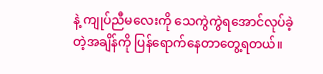နဲ့ ကျုပ်ညီမလေးကို သေကွဲကွဲရအောင်လုပ်ခဲ့တဲ့အချိန်ကို ပြန်ရောက်နေတာတွေ့ရတယ်။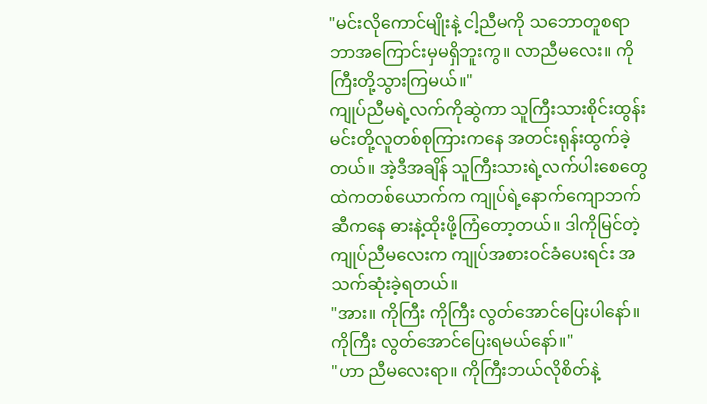"မင်းလိုကောင်မျိုးနဲ့ ငါ့ညီမကို သဘောတူစရာဘာအကြောင်းမှမရှိဘူးကွ။ လာညီမလေး။ ကိုကြီးတို့သွားကြမယ်။"
ကျုပ်ညီမရဲ့လက်ကိုဆွဲကာ သူကြီးသားစိုင်းထွန်းမင်းတို့လူတစ်စုကြားကနေ အတင်းရုန်းထွက်ခဲ့တယ်။ အဲ့ဒီအချိန် သူကြီးသားရဲ့လက်ပါးစေတွေထဲကတစ်ယောက်က ကျုပ်ရဲ့နောက်ကျောဘက်ဆီကနေ ဓားနဲ့ထိုးဖို့ကြံတော့တယ်။ ဒါကိုမြင်တဲ့ ကျုပ်ညီမလေးက ကျုပ်အစားဝင်ခံပေးရင်း အသက်ဆုံးခဲ့ရတယ်။
"အား။ ကိုကြီး ကိုကြီး လွတ်အောင်ပြေးပါနော်။ ကိုကြီး လွတ်အောင်ပြေးရမယ်နော်။"
"ဟာ ညီမလေးရာ။ ကိုကြီးဘယ်လိုစိတ်နဲ့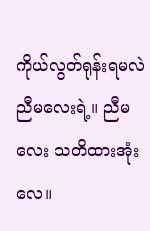ကိုယ်လွတ်ရုန်းရမလဲညီမလေးရဲ့။ ညီမလေး သတိထားအုံးလေ။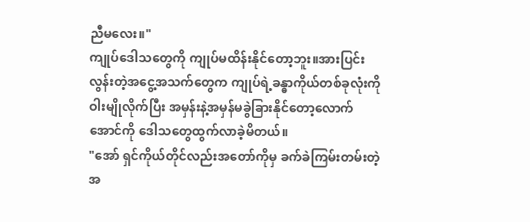ညီမလေး။"
ကျုပ်ဒေါသတွေကို ကျုပ်မထိန်းနိုင်တော့ဘူး။အားပြင်းလွန်းတဲ့အငွေ့အသက်တွေက ကျုပ်ရဲ့ခန္ဓာကိုယ်တစ်ခုလုံးကို ဝါးမျိုလိုက်ပြီး အမှန်းနဲ့အမှန်မခွဲခြားနိုင်တော့လောက်အောင်ကို ဒေါသတွေထွက်လာခဲ့မိတယ်။
"အော် ရှင်ကိုယ်တိုင်လည်းအတော်ကိုမှ ခက်ခဲကြမ်းတမ်းတဲ့အ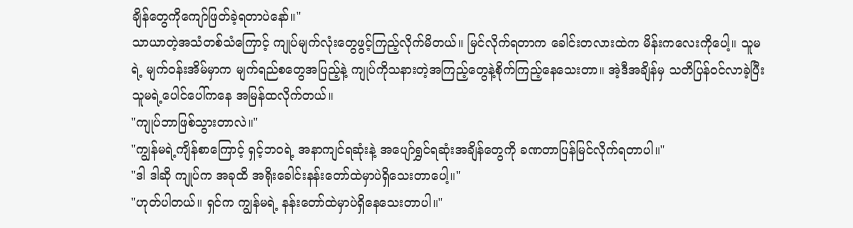ချိန်တွေကိုကျော်ဖြတ်ခဲ့ရတာပဲနော်။"
သာယာတဲ့အသံတစ်သံကြောင့် ကျုပ်မျက်လုံးတွေဖွင့်ကြည့်လိုက်မိတယ်။ မြင်လိုက်ရတာက ခေါင်းတလားထဲက မိန်းကလေးကိုပေါ့။ သူမရဲ့ မျက်ဝန်းအိမ်မှာက မျက်ရည်စတွေအပြည့်နဲ့ ကျုပ်ကိုသနားတဲ့အကြည့်တွေနဲ့စိုက်ကြည့်နေသေးတာ။ အဲ့ဒီအချိန်မှ သတိပြန်ဝင်လာခဲ့ပြီး သူမရဲ့ပေါင်ပေါ်ကနေ အမြန်ထလိုက်တယ်။
"ကျုပ်ဘာဖြစ်သွားတာလဲ။"
"ကျွန်မရဲ့ကျိန်စာကြောင့် ရှင့်ဘဝရဲ့ အနာကျင်ရဆုံးနဲ့ အပျော်ရွှင်ရဆုံးအချိန်တွေကို ခဏတာပြန်မြင်လိုက်ရတာပါ။"
"ဒါ ဒါဆို ကျုပ်က အခုထိ အရိုးခေါင်းနန်းတော်ထဲမှာပဲရှိသေးတာပေါ့။"
"ဟုတ်ပါတယ်။ ရှင်က ကျွန်မရဲ့ နန်းတော်ထဲမှာပဲရှိနေသေးတာပါ။"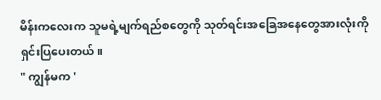မိန်းကလေးက သူမရဲ့မျက်ရည်စတွေကို သုတ်ရင်းအခြေအနေတွေအားလုံးကိုရှင်းပြပေးတယ်။
" ကျွန်မက '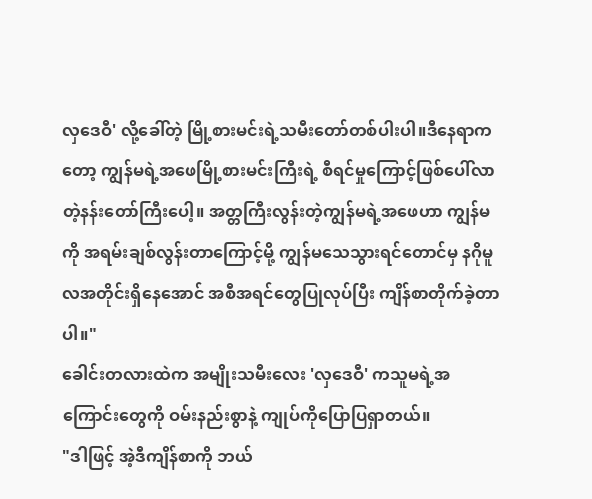လှဒေဝီ' လို့ခေါ်တဲ့ မြို့စားမင်းရဲ့သမီးတော်တစ်ပါးပါ။ဒီနေရာကတော့ ကျွန်မရဲ့အဖေမြို့စားမင်းကြီးရဲ့ စီရင်မှုကြောင့်ဖြစ်ပေါ်လာတဲ့နန်းတော်ကြီးပေါ့။ အတ္တကြီးလွန်းတဲ့ကျွန်မရဲ့အဖေဟာ ကျွန်မကို အရမ်းချစ်လွန်းတာကြောင့်မို့ ကျွန်မသေသွားရင်တောင်မှ နဂိုမူလအတိုင်းရှိနေအောင် အစီအရင်တွေပြုလုပ်ပြီး ကျိန်စာတိုက်ခဲ့တာပါ။"
ခေါင်းတလားထဲက အမျိုးသမီးလေး 'လှဒေဝီ' ကသူမရဲ့အကြောင်းတွေကို ဝမ်းနည်းစွာနဲ့ ကျုပ်ကိုပြောပြရှာတယ်။
"ဒါဖြင့် အဲ့ဒီကျိန်စာကို ဘယ်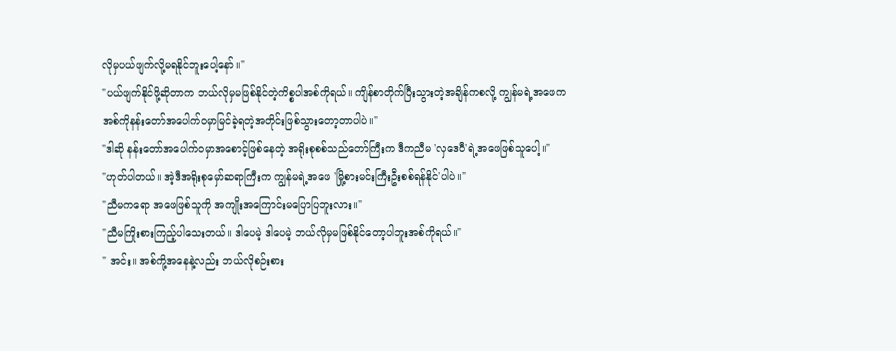လိုမှပယ်ဖျက်လို့မရနိုင်ဘူးပေါ့နော်။"
"ပယ်ဖျက်နိုင်ဖို့ဆိုတာက ဘယ်လိုမှမဖြစ်နိုင်တဲ့ကိစ္စပါအစ်ကိုရယ်။ ကျိန်စာတိုက်ပြီးသွားတဲ့အချိန်ကစလို့ ကျွန်မရဲ့အဖေက အစ်ကိုနန်းတော်အပေါက်ဝမှာမြင်ခဲ့ရတဲ့အတိုင်းဖြစ်သွားတော့တာပါပဲ။"
"ဒါဆို နန်းတော်အပေါက်ဝမှာအစောင့်ဖြစ်နေတဲ့ အရိုးစုစစ်သည်တော်ကြီးက ဒီကညီမ 'လှဒေဝီ'ရဲ့အဖေဖြစ်သူပေါ့။"
"ဟုတ်ပါတယ်။ အဲ့ဒီအရိုးစုမှော်ဆရာကြီးက ကျွန်မရဲ့အဖေ 'မြို့စားမင်းကြီးဦးစစ်ရန်နိုင်'ပါပဲ။"
"ညီမကရော အဖေဖြစ်သူကို အကျိုးအကြောင်းမပြောပြဘူးလား။"
"ညီမကြိုးစားကြည့်ပါသေးတယ်။ ဒါပေမဲ့ ဒါပေမဲ့ ဘယ်လိုမှမဖြစ်နိုင်တော့ပါဘူးအစ်ကိုရယ်။"
" အင်း။ အစ်ကို့အနေနဲ့လည်း ဘယ်လိုစဉ်းစား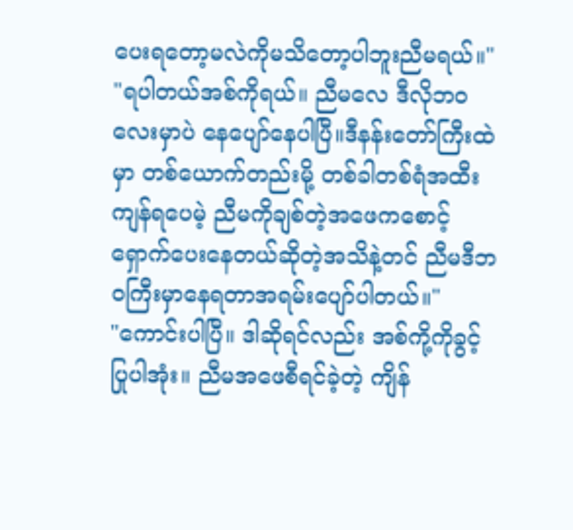ပေးရတော့မလဲကိုမသိတော့ပါဘူးညီမရယ်။"
"ရပါတယ်အစ်ကိုရယ်။ ညီမလေ ဒီလိုဘဝလေးမှာပဲ နေပျော်နေပါပြီ။ဒီနန်းတော်ကြီးထဲမှာ တစ်ယောက်တည်းမို့ တစ်ခါတစ်ရံအထီးကျန်ရပေမဲ့ ညီမကိုချစ်တဲ့အဖေကစောင့်ရှောက်ပေးနေတယ်ဆိုတဲ့အသိနဲ့တင် ညီမဒီဘဝကြီးမှာနေရတာအရမ်းပျော်ပါတယ်။"
"ကောင်းပါပြီ။ ဒါဆိုရင်လည်း အစ်ကို့ကိုခွင့်ပြုပါအုံး။ ညီမအဖေစီရင်ခဲ့တဲ့ ကျိန်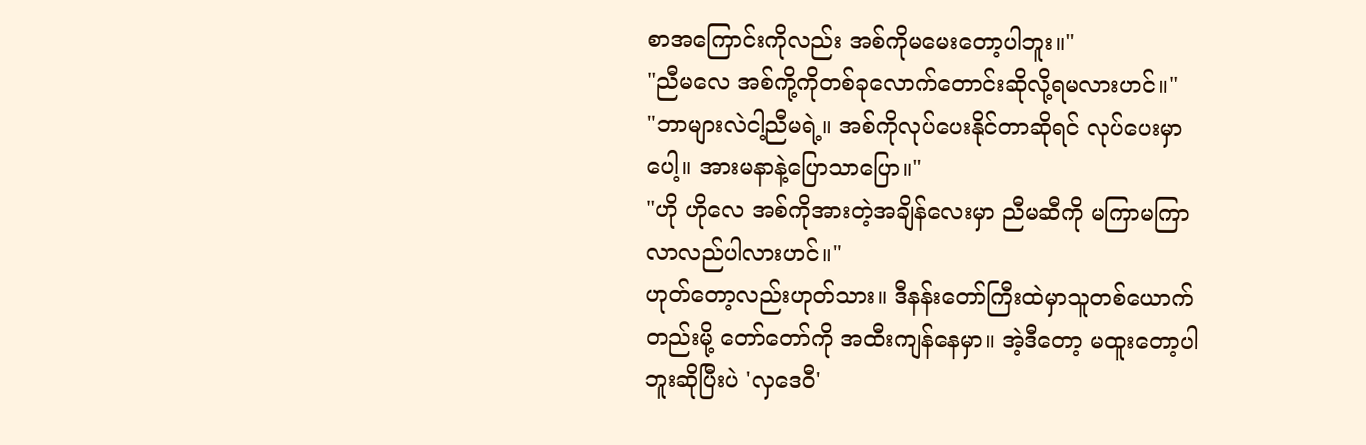စာအကြောင်းကိုလည်း အစ်ကိုမမေးတော့ပါဘူး။"
"ညီမလေ အစ်ကို့ကိုတစ်ခုလောက်တောင်းဆိုလို့ရမလားဟင်။"
"ဘာများလဲငါ့ညီမရဲ့။ အစ်ကိုလုပ်ပေးနိုင်တာဆိုရင် လုပ်ပေးမှာပေါ့။ အားမနာနဲ့ပြောသာပြော။"
"ဟို ဟိုလေ အစ်ကိုအားတဲ့အချိန်လေးမှာ ညီမဆီကို မကြာမကြာလာလည်ပါလားဟင်။"
ဟုတ်တော့လည်းဟုတ်သား။ ဒီနန်းတော်ကြီးထဲမှာသူတစ်ယောက်တည်းမို့ တော်တော်ကို အထီးကျန်နေမှာ။ အဲ့ဒီတော့ မထူးတော့ပါဘူးဆိုပြီးပဲ 'လှဒေဝီ'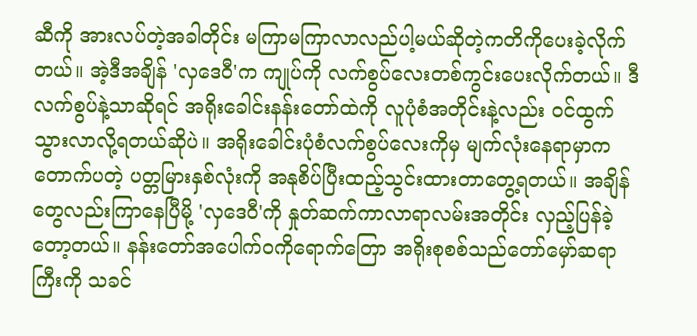ဆီကို အားလပ်တဲ့အခါတိုင်း မကြာမကြာလာလည်ပါ့မယ်ဆိုတဲ့ကတိကိုပေးခဲ့လိုက်တယ်။ အဲ့ဒီအချိန် 'လှဒေဝီ'က ကျုပ်ကို လက်စွပ်လေးတစ်ကွင်းပေးလိုက်တယ်။ ဒီလက်စွပ်နဲ့သာဆိုရင် အရိုးခေါင်းနန်းတော်ထဲကို လူပုံစံအတိုင်းနဲ့လည်း ဝင်ထွက်သွားလာလို့ရတယ်ဆိုပဲ။ အရိုးခေါင်းပုံစံလက်စွပ်လေးကိုမှ မျက်လုံးနေရာမှာက တောက်ပတဲ့ ပတ္တမြားနှစ်လုံးကို အနုစိပ်ပြီးထည့်သွင်းထားတာတွေ့ရတယ်။ အချိန်တွေလည်းကြာနေပြီမို့ 'လှဒေဝီ'ကို နှုတ်ဆက်ကာလာရာလမ်းအတိုင်း လှည့်ပြန်ခဲ့တော့တယ်။ နန်းတော်အပေါက်ဝကိုရောက်တြော အရိုးစုစစ်သည်တော်မှော်ဆရာကြီးကို သခင်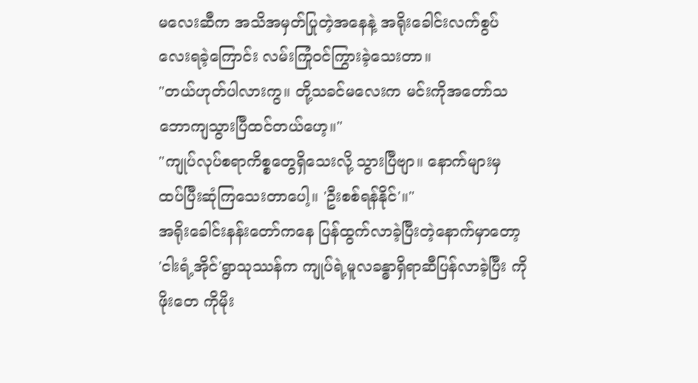မလေးဆီက အသိအမှတ်ပြုတဲ့အနေနဲ့ အရိုးခေါင်းလက်စွပ်လေးရခဲ့ကြောင်း လမ်းကြုံဝင်ကြွားခဲ့သေးတာ။
"တယ်ဟုတ်ပါလားကွ။ တို့သခင်မလေးက မင်းကိုအတော်သဘောကျသွားပြီထင်တယ်ဟေ့။"
"ကျုပ်လုပ်စရာကိစ္စတွေရှိသေးလို့ သွားပြီဗျာ။ နောက်များမှ ထပ်ပြီးဆုံကြသေးတာပေါ့။ 'ဦးစစ်ရန်နိုင်'။"
အရိုးခေါင်းနန်းတော်ကနေ ပြန်ထွက်လာခဲ့ပြီးတဲ့နောက်မှာတော့ 'ငါးရံ့အိုင်'ရွာသုဿန်က ကျုပ်ရဲ့မူလခန္ဓာရှိရာဆီပြန်လာခဲ့ပြီး ကိုဖိုးတေ ကိုမိုး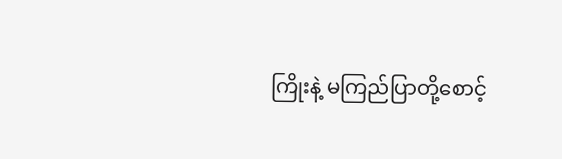ကြိုးနဲ့ မကြည်ပြာတို့စောင့်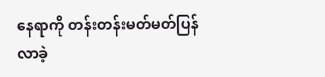နေရာကို တန်းတန်းမတ်မတ်ပြန်လာခဲ့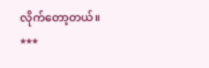လိုက်တော့တယ်။
***